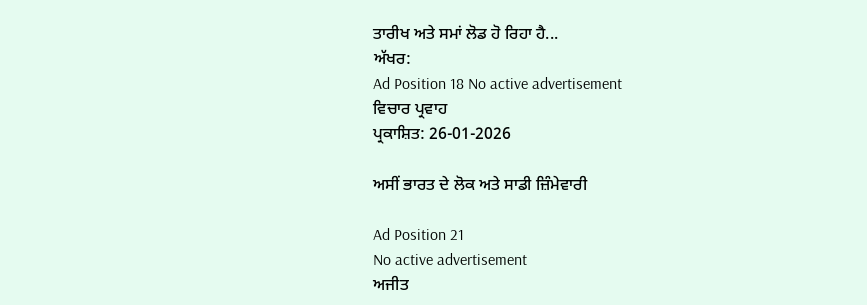ਤਾਰੀਖ ਅਤੇ ਸਮਾਂ ਲੋਡ ਹੋ ਰਿਹਾ ਹੈ...
ਅੱਖਰ:
Ad Position 18 No active advertisement
ਵਿਚਾਰ ਪ੍ਰਵਾਹ
ਪ੍ਰਕਾਸ਼ਿਤ: 26-01-2026

ਅਸੀਂ ਭਾਰਤ ਦੇ ਲੋਕ ਅਤੇ ਸਾਡੀ ਜ਼ਿੰਮੇਵਾਰੀ

Ad Position 21
No active advertisement
ਅਜੀਤ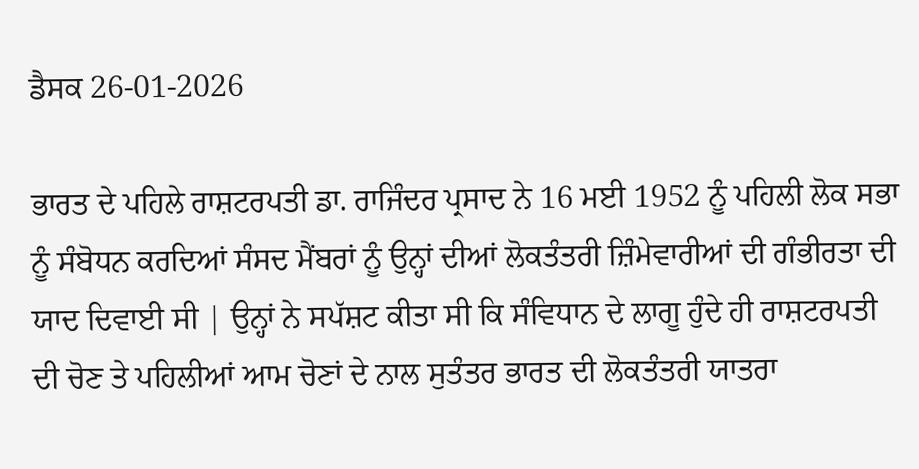ਡੈਸਕ 26-01-2026

ਭਾਰਤ ਦੇ ਪਹਿਲੇ ਰਾਸ਼ਟਰਪਤੀ ਡਾ. ਰਾਜਿੰਦਰ ਪ੍ਰਸਾਦ ਨੇ 16 ਮਈ 1952 ਨੂੰ ਪਹਿਲੀ ਲੋਕ ਸਭਾ ਨੂੰ ਸੰਬੋਧਨ ਕਰਦਿਆਂ ਸੰਸਦ ਮੈਂਬਰਾਂ ਨੂੰ ਉਨ੍ਹਾਂ ਦੀਆਂ ਲੋਕਤੰਤਰੀ ਜ਼ਿੰਮੇਵਾਰੀਆਂ ਦੀ ਗੰਭੀਰਤਾ ਦੀ ਯਾਦ ਦਿਵਾਈ ਸੀ | ਉਨ੍ਹਾਂ ਨੇ ਸਪੱਸ਼ਟ ਕੀਤਾ ਸੀ ਕਿ ਸੰਵਿਧਾਨ ਦੇ ਲਾਗੂ ਹੁੰਦੇ ਹੀ ਰਾਸ਼ਟਰਪਤੀ ਦੀ ਚੋਣ ਤੇ ਪਹਿਲੀਆਂ ਆਮ ਚੋਣਾਂ ਦੇ ਨਾਲ ਸੁਤੰਤਰ ਭਾਰਤ ਦੀ ਲੋਕਤੰਤਰੀ ਯਾਤਰਾ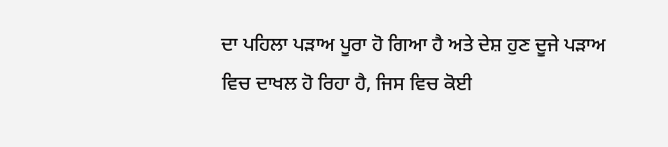ਦਾ ਪਹਿਲਾ ਪੜਾਅ ਪੂਰਾ ਹੋ ਗਿਆ ਹੈ ਅਤੇ ਦੇਸ਼ ਹੁਣ ਦੂਜੇ ਪੜਾਅ ਵਿਚ ਦਾਖਲ ਹੋ ਰਿਹਾ ਹੈ, ਜਿਸ ਵਿਚ ਕੋਈ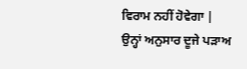ਵਿਰਾਮ ਨਹੀਂ ਹੋਵੇਗਾ | ਉਨ੍ਹਾਂ ਅਨੁਸਾਰ ਦੂਜੇ ਪੜਾਅ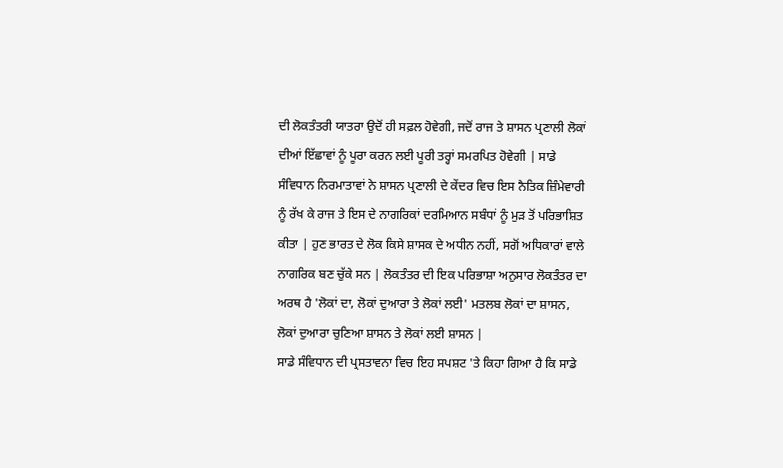ਦੀ ਲੋਕਤੰਤਰੀ ਯਾਤਰਾ ਉਦੋਂ ਹੀ ਸਫ਼ਲ ਹੋਵੇਗੀ, ਜਦੋਂ ਰਾਜ ਤੇ ਸ਼ਾਸਨ ਪ੍ਰਣਾਲੀ ਲੋਕਾਂ ਦੀਆਂ ਇੱਛਾਵਾਂ ਨੂੰ ਪੂਰਾ ਕਰਨ ਲਈ ਪੂਰੀ ਤਰ੍ਹਾਂ ਸਮਰਪਿਤ ਹੋਵੇਗੀ | ਸਾਡੇ ਸੰਵਿਧਾਨ ਨਿਰਮਾਤਾਵਾਂ ਨੇ ਸ਼ਾਸਨ ਪ੍ਰਣਾਲੀ ਦੇ ਕੇਂਦਰ ਵਿਚ ਇਸ ਨੈਤਿਕ ਜ਼ਿੰਮੇਵਾਰੀ ਨੂੰ ਰੱਖ ਕੇ ਰਾਜ ਤੇ ਇਸ ਦੇ ਨਾਗਰਿਕਾਂ ਦਰਮਿਆਨ ਸਬੰਧਾਂ ਨੂੰ ਮੁੜ ਤੋਂ ਪਰਿਭਾਸ਼ਿਤ ਕੀਤਾ | ਹੁਣ ਭਾਰਤ ਦੇ ਲੋਕ ਕਿਸੇ ਸ਼ਾਸਕ ਦੇ ਅਧੀਨ ਨਹੀਂ, ਸਗੋਂ ਅਧਿਕਾਰਾਂ ਵਾਲੇ ਨਾਗਰਿਕ ਬਣ ਚੁੱਕੇ ਸਨ | ਲੋਕਤੰਤਰ ਦੀ ਇਕ ਪਰਿਭਾਸ਼ਾ ਅਨੁਸਾਰ ਲੋਕਤੰਤਰ ਦਾ ਅਰਥ ਹੈ 'ਲੋਕਾਂ ਦਾ, ਲੋਕਾਂ ਦੁਆਰਾ ਤੇ ਲੋਕਾਂ ਲਈ' ਮਤਲਬ ਲੋਕਾਂ ਦਾ ਸ਼ਾਸਨ, ਲੋਕਾਂ ਦੁਆਰਾ ਚੁਣਿਆ ਸ਼ਾਸਨ ਤੇ ਲੋਕਾਂ ਲਈ ਸ਼ਾਸਨ |
ਸਾਡੇ ਸੰਵਿਧਾਨ ਦੀ ਪ੍ਰਸਤਾਵਨਾ ਵਿਚ ਇਹ ਸਪਸ਼ਟ 'ਤੇ ਕਿਹਾ ਗਿਆ ਹੈ ਕਿ ਸਾਡੇ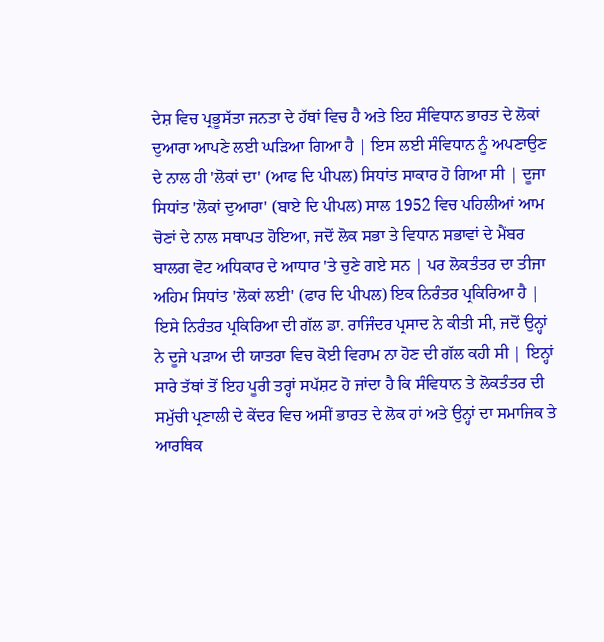ਦੇਸ਼ ਵਿਚ ਪ੍ਰਭੂਸੱਤਾ ਜਨਤਾ ਦੇ ਹੱਥਾਂ ਵਿਚ ਹੈ ਅਤੇ ਇਹ ਸੰਵਿਧਾਨ ਭਾਰਤ ਦੇ ਲੋਕਾਂ ਦੁਆਰਾ ਆਪਣੇ ਲਈ ਘੜਿਆ ਗਿਆ ਹੈ | ਇਸ ਲਈ ਸੰਵਿਧਾਨ ਨੂੰ ਅਪਣਾਉਣ ਦੇ ਨਾਲ ਹੀ 'ਲੋਕਾਂ ਦਾ' (ਆਫ ਦਿ ਪੀਪਲ) ਸਿਧਾਂਤ ਸਾਕਾਰ ਹੋ ਗਿਆ ਸੀ | ਦੂਜਾ ਸਿਧਾਂਤ 'ਲੋਕਾਂ ਦੁਆਰਾ' (ਬਾਏ ਦਿ ਪੀਪਲ) ਸਾਲ 1952 ਵਿਚ ਪਹਿਲੀਆਂ ਆਮ ਚੋਣਾਂ ਦੇ ਨਾਲ ਸਥਾਪਤ ਹੋਇਆ, ਜਦੋਂ ਲੋਕ ਸਭਾ ਤੇ ਵਿਧਾਨ ਸਭਾਵਾਂ ਦੇ ਮੈਂਬਰ ਬਾਲਗ ਵੋਟ ਅਧਿਕਾਰ ਦੇ ਆਧਾਰ 'ਤੇ ਚੁਣੇ ਗਏ ਸਨ | ਪਰ ਲੋਕਤੰਤਰ ਦਾ ਤੀਜਾ ਅਹਿਮ ਸਿਧਾਂਤ 'ਲੋਕਾਂ ਲਈ' (ਫਾਰ ਦਿ ਪੀਪਲ) ਇਕ ਨਿਰੰਤਰ ਪ੍ਰਕਿਰਿਆ ਹੈ | ਇਸੇ ਨਿਰੰਤਰ ਪ੍ਰਕਿਰਿਆ ਦੀ ਗੱਲ ਡਾ. ਰਾਜਿੰਦਰ ਪ੍ਰਸਾਦ ਨੇ ਕੀਤੀ ਸੀ, ਜਦੋਂ ਉਨ੍ਹਾਂ ਨੇ ਦੂਜੇ ਪੜਾਅ ਦੀ ਯਾਤਰਾ ਵਿਚ ਕੋਈ ਵਿਰਾਮ ਨਾ ਹੋਣ ਦੀ ਗੱਲ ਕਹੀ ਸੀ | ਇਨ੍ਹਾਂ ਸਾਰੇ ਤੱਥਾਂ ਤੋਂ ਇਹ ਪੂਰੀ ਤਰ੍ਹਾਂ ਸਪੱਸ਼ਟ ਹੋ ਜਾਂਦਾ ਹੈ ਕਿ ਸੰਵਿਧਾਨ ਤੇ ਲੋਕਤੰਤਰ ਦੀ ਸਮੁੱਚੀ ਪ੍ਰਣਾਲੀ ਦੇ ਕੇਂਦਰ ਵਿਚ ਅਸੀਂ ਭਾਰਤ ਦੇ ਲੋਕ ਹਾਂ ਅਤੇ ਉਨ੍ਹਾਂ ਦਾ ਸਮਾਜਿਕ ਤੇ ਆਰਥਿਕ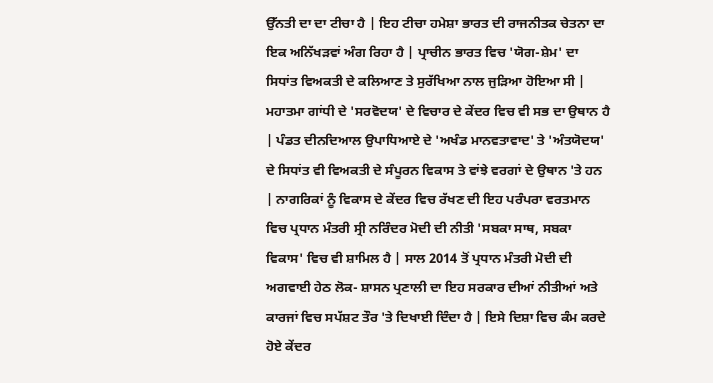ਉੱਨਤੀ ਦਾ ਦਾ ਟੀਚਾ ਹੈ | ਇਹ ਟੀਚਾ ਹਮੇਸ਼ਾ ਭਾਰਤ ਦੀ ਰਾਜਨੀਤਕ ਚੇਤਨਾ ਦਾ ਇਕ ਅਨਿੱਖੜਵਾਂ ਅੰਗ ਰਿਹਾ ਹੈ | ਪ੍ਰਾਚੀਨ ਭਾਰਤ ਵਿਚ 'ਯੋਗ-ਸ਼ੇਮ' ਦਾ ਸਿਧਾਂਤ ਵਿਅਕਤੀ ਦੇ ਕਲਿਆਣ ਤੇ ਸੁਰੱਖਿਆ ਨਾਲ ਜੁੜਿਆ ਹੋਇਆ ਸੀ | ਮਹਾਤਮਾ ਗਾਂਧੀ ਦੇ 'ਸਰਵੋਦਯ' ਦੇ ਵਿਚਾਰ ਦੇ ਕੇਂਦਰ ਵਿਚ ਵੀ ਸਭ ਦਾ ਉਥਾਨ ਹੈ | ਪੰਡਤ ਦੀਨਦਿਆਲ ਉਪਾਧਿਆਏ ਦੇ 'ਅਖੰਡ ਮਾਨਵਤਾਵਾਦ' ਤੇ 'ਅੰਤਯੋਦਯ' ਦੇ ਸਿਧਾਂਤ ਵੀ ਵਿਅਕਤੀ ਦੇ ਸੰਪੂਰਨ ਵਿਕਾਸ ਤੇ ਵਾਂਝੇ ਵਰਗਾਂ ਦੇ ਉਥਾਨ 'ਤੇ ਹਨ | ਨਾਗਰਿਕਾਂ ਨੂੰ ਵਿਕਾਸ ਦੇ ਕੇਂਦਰ ਵਿਚ ਰੱਖਣ ਦੀ ਇਹ ਪਰੰਪਰਾ ਵਰਤਮਾਨ ਵਿਚ ਪ੍ਰਧਾਨ ਮੰਤਰੀ ਸ੍ਰੀ ਨਰਿੰਦਰ ਮੋਦੀ ਦੀ ਨੀਤੀ 'ਸਬਕਾ ਸਾਥ, ਸਬਕਾ ਵਿਕਾਸ' ਵਿਚ ਵੀ ਸ਼ਾਮਿਲ ਹੈ | ਸਾਲ 2014 ਤੋਂ ਪ੍ਰਧਾਨ ਮੰਤਰੀ ਮੋਦੀ ਦੀ ਅਗਵਾਈ ਹੇਠ ਲੋਕ- ਸ਼ਾਸਨ ਪ੍ਰਣਾਲੀ ਦਾ ਇਹ ਸਰਕਾਰ ਦੀਆਂ ਨੀਤੀਆਂ ਅਤੇ ਕਾਰਜਾਂ ਵਿਚ ਸਪੱਸ਼ਟ ਤੌਰ 'ਤੇ ਦਿਖਾਈ ਦਿੰਦਾ ਹੈ | ਇਸੇ ਦਿਸ਼ਾ ਵਿਚ ਕੰਮ ਕਰਦੇ ਹੋਏ ਕੇਂਦਰ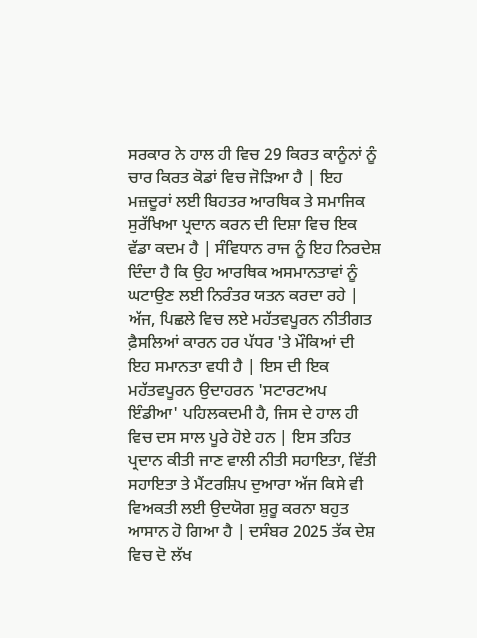ਸਰਕਾਰ ਨੇ ਹਾਲ ਹੀ ਵਿਚ 29 ਕਿਰਤ ਕਾਨੂੰਨਾਂ ਨੂੰ ਚਾਰ ਕਿਰਤ ਕੋਡਾਂ ਵਿਚ ਜੋੜਿਆ ਹੈ | ਇਹ ਮਜ਼ਦੂਰਾਂ ਲਈ ਬਿਹਤਰ ਆਰਥਿਕ ਤੇ ਸਮਾਜਿਕ ਸੁਰੱਖਿਆ ਪ੍ਰਦਾਨ ਕਰਨ ਦੀ ਦਿਸ਼ਾ ਵਿਚ ਇਕ ਵੱਡਾ ਕਦਮ ਹੈ | ਸੰਵਿਧਾਨ ਰਾਜ ਨੂੰ ਇਹ ਨਿਰਦੇਸ਼ ਦਿੰਦਾ ਹੈ ਕਿ ਉਹ ਆਰਥਿਕ ਅਸਮਾਨਤਾਵਾਂ ਨੂੰ ਘਟਾਉਣ ਲਈ ਨਿਰੰਤਰ ਯਤਨ ਕਰਦਾ ਰਹੇ | ਅੱਜ, ਪਿਛਲੇ ਵਿਚ ਲਏ ਮਹੱਤਵਪੂਰਨ ਨੀਤੀਗਤ ਫ਼ੈਸਲਿਆਂ ਕਾਰਨ ਹਰ ਪੱਧਰ 'ਤੇ ਮੌਕਿਆਂ ਦੀ ਇਹ ਸਮਾਨਤਾ ਵਧੀ ਹੈ | ਇਸ ਦੀ ਇਕ ਮਹੱਤਵਪੂਰਨ ਉਦਾਹਰਨ 'ਸਟਾਰਟਅਪ ਇੰਡੀਆ' ਪਹਿਲਕਦਮੀ ਹੈ, ਜਿਸ ਦੇ ਹਾਲ ਹੀ ਵਿਚ ਦਸ ਸਾਲ ਪੂਰੇ ਹੋਏ ਹਨ | ਇਸ ਤਹਿਤ ਪ੍ਰਦਾਨ ਕੀਤੀ ਜਾਣ ਵਾਲੀ ਨੀਤੀ ਸਹਾਇਤਾ, ਵਿੱਤੀ ਸਹਾਇਤਾ ਤੇ ਮੈਂਟਰਸ਼ਿਪ ਦੁਆਰਾ ਅੱਜ ਕਿਸੇ ਵੀ ਵਿਅਕਤੀ ਲਈ ਉਦਯੋਗ ਸ਼ੁਰੂ ਕਰਨਾ ਬਹੁਤ ਆਸਾਨ ਹੋ ਗਿਆ ਹੈ | ਦਸੰਬਰ 2025 ਤੱਕ ਦੇਸ਼ ਵਿਚ ਦੋ ਲੱਖ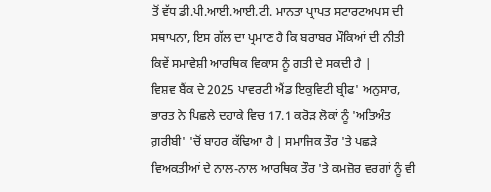ਤੋਂ ਵੱਧ ਡੀ.ਪੀ.ਆਈ.ਆਈ.ਟੀ. ਮਾਨਤਾ ਪ੍ਰਾਪਤ ਸਟਾਰਟਅਪਸ ਦੀ ਸਥਾਪਨਾ, ਇਸ ਗੱਲ ਦਾ ਪ੍ਰਮਾਣ ਹੈ ਕਿ ਬਰਾਬਰ ਮੌਕਿਆਂ ਦੀ ਨੀਤੀ ਕਿਵੇਂ ਸਮਾਵੇਸ਼ੀ ਆਰਥਿਕ ਵਿਕਾਸ ਨੂੰ ਗਤੀ ਦੇ ਸਕਦੀ ਹੈ |
ਵਿਸ਼ਵ ਬੈਂਕ ਦੇ 2025 ਪਾਵਰਟੀ ਐਂਡ ਇਕੁਵਿਟੀ ਬ੍ਰੀਫ' ਅਨੁਸਾਰ, ਭਾਰਤ ਨੇ ਪਿਛਲੇ ਦਹਾਕੇ ਵਿਚ 17.1 ਕਰੋੜ ਲੋਕਾਂ ਨੂੰ 'ਅਤਿਅੰਤ ਗ਼ਰੀਬੀ' 'ਚੋਂ ਬਾਹਰ ਕੱਢਿਆ ਹੈ | ਸਮਾਜਿਕ ਤੌਰ 'ਤੇ ਪਛੜੇ ਵਿਅਕਤੀਆਂ ਦੇ ਨਾਲ-ਨਾਲ ਆਰਥਿਕ ਤੌਰ 'ਤੇ ਕਮਜ਼ੋਰ ਵਰਗਾਂ ਨੂੰ ਵੀ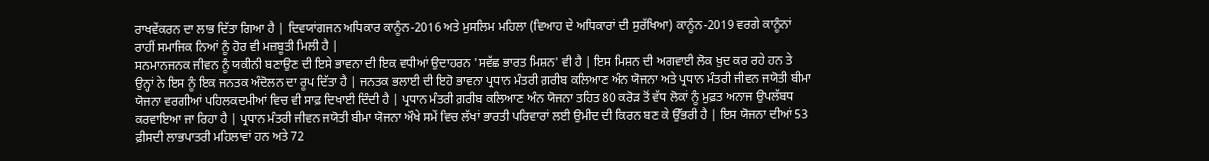ਰਾਖਵੇਂਕਰਨ ਦਾ ਲਾਭ ਦਿੱਤਾ ਗਿਆ ਹੈ | ਦਿਵਯਾਂਗਜਨ ਅਧਿਕਾਰ ਕਾਨੂੰਨ-2016 ਅਤੇ ਮੁਸਲਿਮ ਮਹਿਲਾ (ਵਿਆਹ ਦੇ ਅਧਿਕਾਰਾਂ ਦੀ ਸੁਰੱਖਿਆ) ਕਾਨੂੰਨ-2019 ਵਰਗੇ ਕਾਨੂੰਨਾਂ ਰਾਹੀਂ ਸਮਾਜਿਕ ਨਿਆਂ ਨੂੰ ਹੋਰ ਵੀ ਮਜ਼ਬੂਤੀ ਮਿਲੀ ਹੈ |
ਸਨਮਾਨਜਨਕ ਜੀਵਨ ਨੂੰ ਯਕੀਨੀ ਬਣਾਉਣ ਦੀ ਇਸੇ ਭਾਵਨਾ ਦੀ ਇਕ ਵਧੀਆਂ ਉਦਾਹਰਨ 'ਸਵੱਛ ਭਾਰਤ ਮਿਸ਼ਨ' ਵੀ ਹੈ | ਇਸ ਮਿਸ਼ਨ ਦੀ ਅਗਵਾਈ ਲੋਕ ਖ਼ੁਦ ਕਰ ਰਹੇ ਹਨ ਤੇ ਉਨ੍ਹਾਂ ਨੇ ਇਸ ਨੂੰ ਇਕ ਜਨਤਕ ਅੰਦੋਲਨ ਦਾ ਰੂਪ ਦਿੱਤਾ ਹੈ | ਜਨਤਕ ਭਲਾਈ ਦੀ ਇਹੋ ਭਾਵਨਾ ਪ੍ਰਧਾਨ ਮੰਤਰੀ ਗ਼ਰੀਬ ਕਲਿਆਣ ਅੰਨ ਯੋਜਨਾ ਅਤੇ ਪ੍ਰਧਾਨ ਮੰਤਰੀ ਜੀਵਨ ਜਯੋਤੀ ਬੀਮਾ ਯੋਜਨਾ ਵਰਗੀਆਂ ਪਹਿਲਕਦਮੀਆਂ ਵਿਚ ਵੀ ਸਾਫ਼ ਦਿਖਾਈ ਦਿੰਦੀ ਹੈ | ਪ੍ਰਧਾਨ ਮੰਤਰੀ ਗ਼ਰੀਬ ਕਲਿਆਣ ਅੰਨ ਯੋਜਨਾ ਤਹਿਤ 80 ਕਰੋੜ ਤੋਂ ਵੱਧ ਲੋਕਾਂ ਨੂੰ ਮੁਫ਼ਤ ਅਨਾਜ ਉਪਲੱਬਧ ਕਰਵਾਇਆ ਜਾ ਰਿਹਾ ਹੈ | ਪ੍ਰਧਾਨ ਮੰਤਰੀ ਜੀਵਨ ਜਯੋਤੀ ਬੀਮਾ ਯੋਜਨਾ ਔਖੇ ਸਮੇਂ ਵਿਚ ਲੱਖਾਂ ਭਾਰਤੀ ਪਰਿਵਾਰਾਂ ਲਈ ਉਮੀਦ ਦੀ ਕਿਰਨ ਬਣ ਕੇ ਉੱਭਰੀ ਹੈ | ਇਸ ਯੋਜਨਾ ਦੀਆਂ 53 ਫ਼ੀਸਦੀ ਲਾਭਪਾਤਰੀ ਮਹਿਲਾਵਾਂ ਹਨ ਅਤੇ 72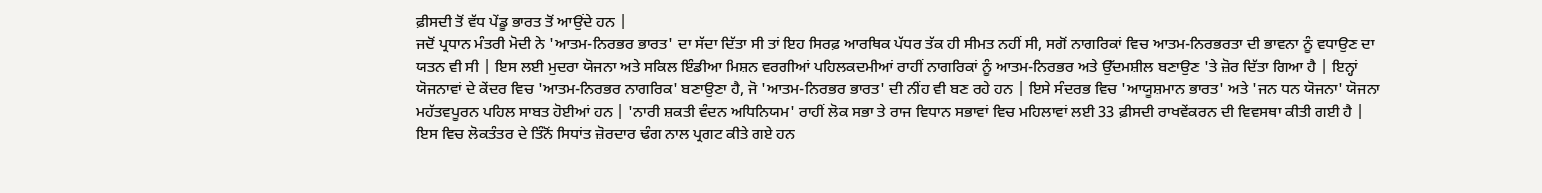ਫ਼ੀਸਦੀ ਤੋਂ ਵੱਧ ਪੇਂਡੂ ਭਾਰਤ ਤੋਂ ਆਉਂਦੇ ਹਨ |
ਜਦੋਂ ਪ੍ਰਧਾਨ ਮੰਤਰੀ ਮੋਦੀ ਨੇ 'ਆਤਮ-ਨਿਰਭਰ ਭਾਰਤ' ਦਾ ਸੱਦਾ ਦਿੱਤਾ ਸੀ ਤਾਂ ਇਹ ਸਿਰਫ਼ ਆਰਥਿਕ ਪੱਧਰ ਤੱਕ ਹੀ ਸੀਮਤ ਨਹੀਂ ਸੀ, ਸਗੋਂ ਨਾਗਰਿਕਾਂ ਵਿਚ ਆਤਮ-ਨਿਰਭਰਤਾ ਦੀ ਭਾਵਨਾ ਨੂੰ ਵਧਾਉਣ ਦਾ ਯਤਨ ਵੀ ਸੀ | ਇਸ ਲਈ ਮੁਦਰਾ ਯੋਜਨਾ ਅਤੇ ਸਕਿਲ ਇੰਡੀਆ ਮਿਸ਼ਨ ਵਰਗੀਆਂ ਪਹਿਲਕਦਮੀਆਂ ਰਾਹੀਂ ਨਾਗਰਿਕਾਂ ਨੂੰ ਆਤਮ-ਨਿਰਭਰ ਅਤੇ ਉੱਦਮਸ਼ੀਲ ਬਣਾਉਣ 'ਤੇ ਜ਼ੋਰ ਦਿੱਤਾ ਗਿਆ ਹੈ | ਇਨ੍ਹਾਂ ਯੋਜਨਾਵਾਂ ਦੇ ਕੇਂਦਰ ਵਿਚ 'ਆਤਮ-ਨਿਰਭਰ ਨਾਗਰਿਕ' ਬਣਾਉਣਾ ਹੈ, ਜੋ 'ਆਤਮ-ਨਿਰਭਰ ਭਾਰਤ' ਦੀ ਨੀਂਹ ਵੀ ਬਣ ਰਹੇ ਹਨ | ਇਸੇ ਸੰਦਰਭ ਵਿਚ 'ਆਯੂਸ਼ਮਾਨ ਭਾਰਤ' ਅਤੇ 'ਜਨ ਧਨ ਯੋਜਨਾ' ਯੋਜਨਾ ਮਹੱਤਵਪੂਰਨ ਪਹਿਲ ਸਾਬਤ ਹੋਈਆਂ ਹਨ | 'ਨਾਰੀ ਸ਼ਕਤੀ ਵੰਦਨ ਅਧਿਨਿਯਮ' ਰਾਹੀਂ ਲੋਕ ਸਭਾ ਤੇ ਰਾਜ ਵਿਧਾਨ ਸਭਾਵਾਂ ਵਿਚ ਮਹਿਲਾਵਾਂ ਲਈ 33 ਫ਼ੀਸਦੀ ਰਾਖਵੇਂਕਰਨ ਦੀ ਵਿਵਸਥਾ ਕੀਤੀ ਗਈ ਹੈ | ਇਸ ਵਿਚ ਲੋਕਤੰਤਰ ਦੇ ਤਿੰਨੋਂ ਸਿਧਾਂਤ ਜ਼ੋਰਦਾਰ ਢੰਗ ਨਾਲ ਪ੍ਰਗਟ ਕੀਤੇ ਗਏ ਹਨ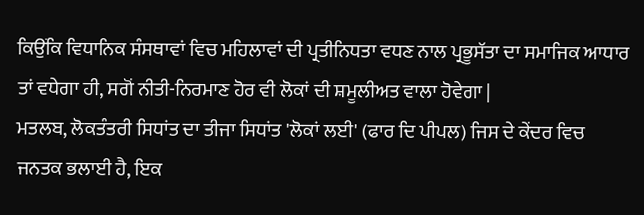ਕਿਉਂਕਿ ਵਿਧਾਨਿਕ ਸੰਸਥਾਵਾਂ ਵਿਚ ਮਹਿਲਾਵਾਂ ਦੀ ਪ੍ਰਤੀਨਿਧਤਾ ਵਧਣ ਨਾਲ ਪ੍ਰਭੂਸੱਤਾ ਦਾ ਸਮਾਜਿਕ ਆਧਾਰ ਤਾਂ ਵਧੇਗਾ ਹੀ, ਸਗੋਂ ਨੀਤੀ-ਨਿਰਮਾਣ ਹੋਰ ਵੀ ਲੋਕਾਂ ਦੀ ਸ਼ਮੂਲੀਅਤ ਵਾਲਾ ਹੋਵੇਗਾ |
ਮਤਲਬ, ਲੋਕਤੰਤਰੀ ਸਿਧਾਂਤ ਦਾ ਤੀਜਾ ਸਿਧਾਂਤ 'ਲੋਕਾਂ ਲਈ' (ਫਾਰ ਦਿ ਪੀਪਲ) ਜਿਸ ਦੇ ਕੇਂਦਰ ਵਿਚ ਜਨਤਕ ਭਲਾਈ ਹੈ, ਇਕ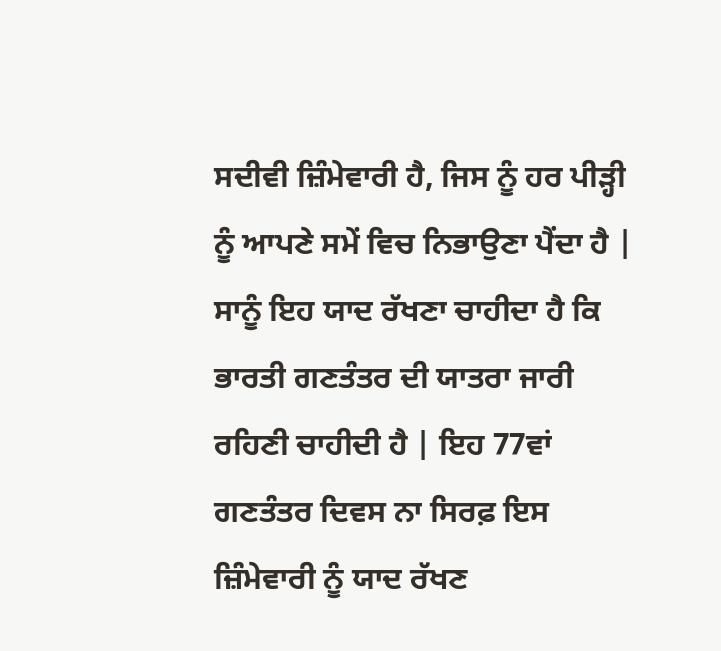ਸਦੀਵੀ ਜ਼ਿੰਮੇਵਾਰੀ ਹੈ, ਜਿਸ ਨੂੰ ਹਰ ਪੀੜ੍ਹੀ ਨੂੰ ਆਪਣੇ ਸਮੇਂ ਵਿਚ ਨਿਭਾਉਣਾ ਪੈਂਦਾ ਹੈ | ਸਾਨੂੰ ਇਹ ਯਾਦ ਰੱਖਣਾ ਚਾਹੀਦਾ ਹੈ ਕਿ ਭਾਰਤੀ ਗਣਤੰਤਰ ਦੀ ਯਾਤਰਾ ਜਾਰੀ ਰਹਿਣੀ ਚਾਹੀਦੀ ਹੈ | ਇਹ 77ਵਾਂ ਗਣਤੰਤਰ ਦਿਵਸ ਨਾ ਸਿਰਫ਼ ਇਸ ਜ਼ਿੰਮੇਵਾਰੀ ਨੂੰ ਯਾਦ ਰੱਖਣ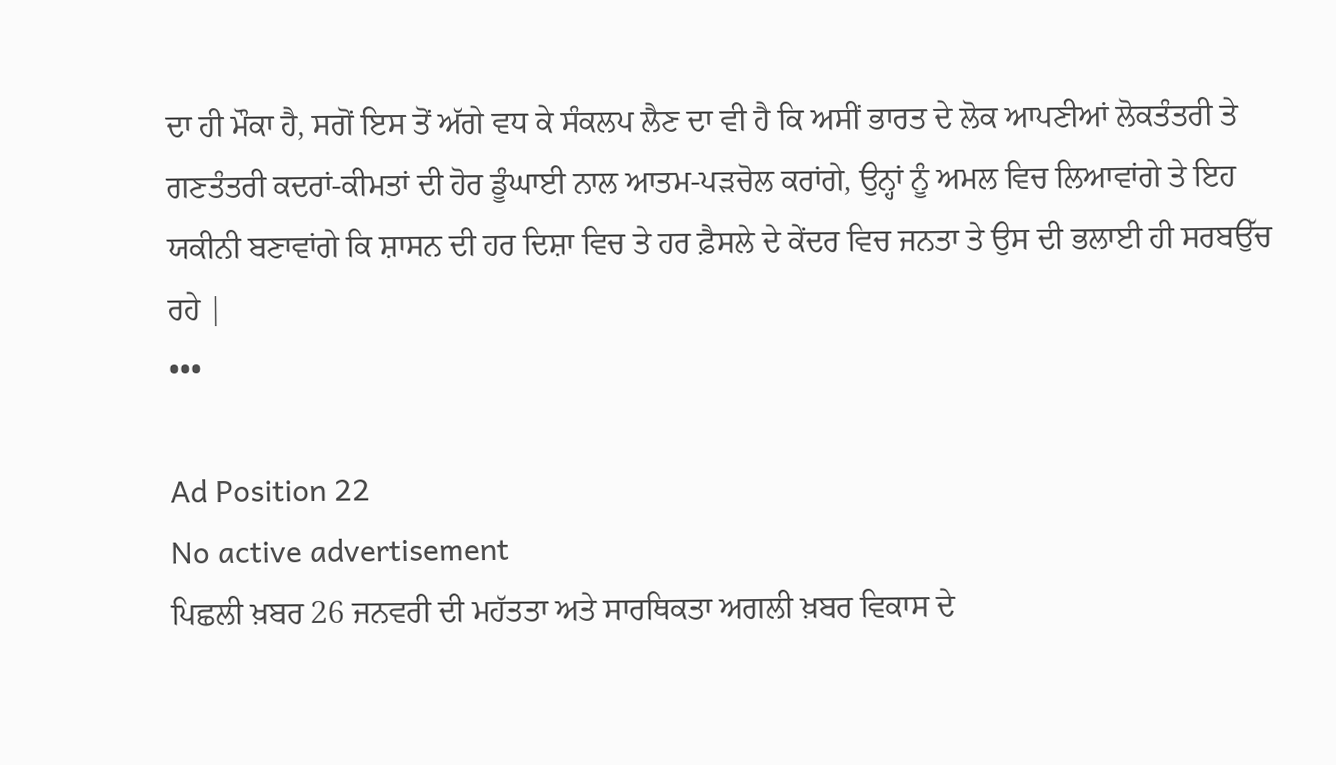ਦਾ ਹੀ ਮੌਕਾ ਹੈ, ਸਗੋਂ ਇਸ ਤੋਂ ਅੱਗੇ ਵਧ ਕੇ ਸੰਕਲਪ ਲੈਣ ਦਾ ਵੀ ਹੈ ਕਿ ਅਸੀਂ ਭਾਰਤ ਦੇ ਲੋਕ ਆਪਣੀਆਂ ਲੋਕਤੰਤਰੀ ਤੇ ਗਣਤੰਤਰੀ ਕਦਰਾਂ-ਕੀਮਤਾਂ ਦੀ ਹੋਰ ਡੂੰਘਾਈ ਨਾਲ ਆਤਮ-ਪੜਚੋਲ ਕਰਾਂਗੇ, ਉਨ੍ਹਾਂ ਨੂੰ ਅਮਲ ਵਿਚ ਲਿਆਵਾਂਗੇ ਤੇ ਇਹ ਯਕੀਨੀ ਬਣਾਵਾਂਗੇ ਕਿ ਸ਼ਾਸਨ ਦੀ ਹਰ ਦਿਸ਼ਾ ਵਿਚ ਤੇ ਹਰ ਫ਼ੈਸਲੇ ਦੇ ਕੇਂਦਰ ਵਿਚ ਜਨਤਾ ਤੇ ਉਸ ਦੀ ਭਲਾਈ ਹੀ ਸਰਬਉੱਚ ਰਹੇ |
•••

Ad Position 22
No active advertisement
ਪਿਛਲੀ ਖ਼ਬਰ 26 ਜਨਵਰੀ ਦੀ ਮਹੱਤਤਾ ਅਤੇ ਸਾਰਥਿਕਤਾ ਅਗਲੀ ਖ਼ਬਰ ਵਿਕਾਸ ਦੇ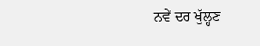ਨਵੇਂ ਦਰ ਖੁੱਲ੍ਹਣ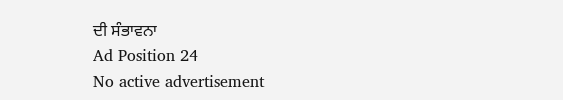ਦੀ ਸੰਭਾਵਨਾ
Ad Position 24
No active advertisement